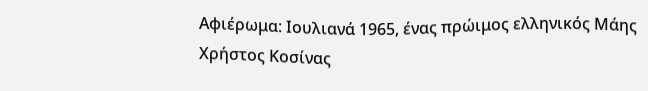Αφιέρωμα: Ιουλιανά 1965, ένας πρώιμος ελληνικός Μάης
Χρήστος Κοσίνας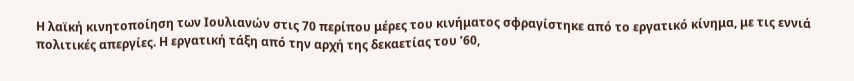Η λαϊκή κινητοποίηση των Ιουλιανών στις 70 περίπου μέρες του κινήματος σφραγίστηκε από το εργατικό κίνημα, με τις εννιά πολιτικές απεργίες. Η εργατική τάξη από την αρχή της δεκαετίας του ’60,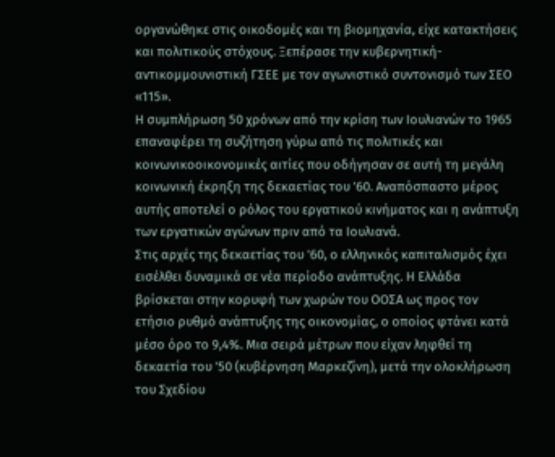οργανώθηκε στις οικοδομές και τη βιομηχανία, είχε κατακτήσεις και πολιτικούς στόχους. Ξεπέρασε την κυβερνητική-αντικομμουνιστική ΓΣΕΕ με τον αγωνιστικό συντονισμό των ΣΕΟ «115».
Η συμπλήρωση 50 χρόνων από την κρίση των Ιουλιανών το 1965 επαναφέρει τη συζήτηση γύρω από τις πολιτικές και κοινωνικοοικονομικές αιτίες που οδήγησαν σε αυτή τη μεγάλη κοινωνική έκρηξη της δεκαετίας του ’60. Αναπόσπαστο μέρος αυτής αποτελεί ο ρόλος του εργατικού κινήματος και η ανάπτυξη των εργατικών αγώνων πριν από τα Ιουλιανά.
Στις αρχές της δεκαετίας του ’60, ο ελληνικός καπιταλισμός έχει εισέλθει δυναμικά σε νέα περίοδο ανάπτυξης. Η Ελλάδα βρίσκεται στην κορυφή των χωρών του ΟΟΣΑ ως προς τον ετήσιο ρυθμό ανάπτυξης της οικονομίας, ο οποίος φτάνει κατά μέσο όρο το 9,4%. Μια σειρά μέτρων που είχαν ληφθεί τη δεκαετία του ’50 (κυβέρνηση Μαρκεζίνη), μετά την ολοκλήρωση του Σχεδίου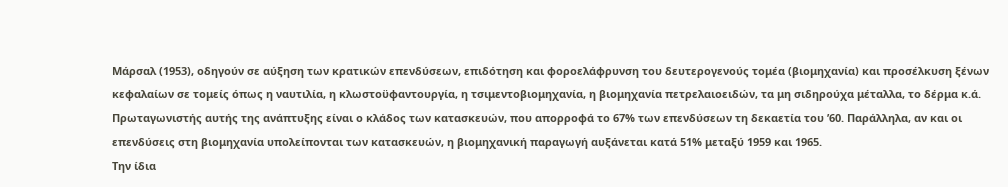Μάρσαλ (1953), οδηγούν σε αύξηση των κρατικών επενδύσεων, επιδότηση και φοροελάφρυνση του δευτερογενούς τομέα (βιομηχανία) και προσέλκυση ξένων κεφαλαίων σε τομείς όπως η ναυτιλία, η κλωστοϋφαντουργία, η τσιμεντοβιομηχανία, η βιομηχανία πετρελαιοειδών, τα μη σιδηρούχα μέταλλα, το δέρμα κ.ά. Πρωταγωνιστής αυτής της ανάπτυξης είναι ο κλάδος των κατασκευών, που απορροφά το 67% των επενδύσεων τη δεκαετία του ’60. Παράλληλα, αν και οι επενδύσεις στη βιομηχανία υπολείπονται των κατασκευών, η βιομηχανική παραγωγή αυξάνεται κατά 51% μεταξύ 1959 και 1965.
Την ίδια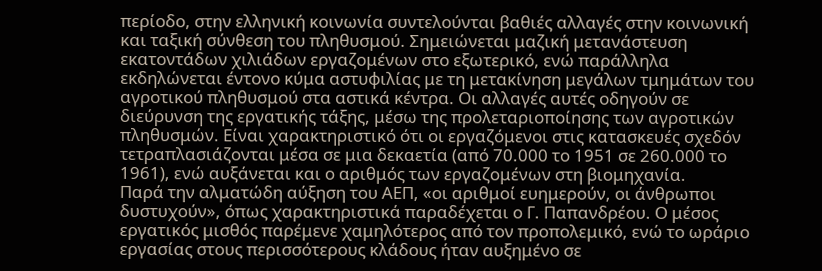περίοδο, στην ελληνική κοινωνία συντελούνται βαθιές αλλαγές στην κοινωνική και ταξική σύνθεση του πληθυσμού. Σημειώνεται μαζική μετανάστευση εκατοντάδων χιλιάδων εργαζομένων στο εξωτερικό, ενώ παράλληλα εκδηλώνεται έντονο κύμα αστυφιλίας με τη μετακίνηση μεγάλων τμημάτων του αγροτικού πληθυσμού στα αστικά κέντρα. Οι αλλαγές αυτές οδηγούν σε διεύρυνση της εργατικής τάξης, μέσω της προλεταριοποίησης των αγροτικών πληθυσμών. Είναι χαρακτηριστικό ότι οι εργαζόμενοι στις κατασκευές σχεδόν τετραπλασιάζονται μέσα σε μια δεκαετία (από 70.000 το 1951 σε 260.000 το 1961), ενώ αυξάνεται και ο αριθμός των εργαζομένων στη βιομηχανία.
Παρά την αλματώδη αύξηση του ΑΕΠ, «οι αριθμοί ευημερούν, οι άνθρωποι δυστυχούν», όπως χαρακτηριστικά παραδέχεται ο Γ. Παπανδρέου. Ο μέσος εργατικός μισθός παρέμενε χαμηλότερος από τον προπολεμικό, ενώ το ωράριο εργασίας στους περισσότερους κλάδους ήταν αυξημένο σε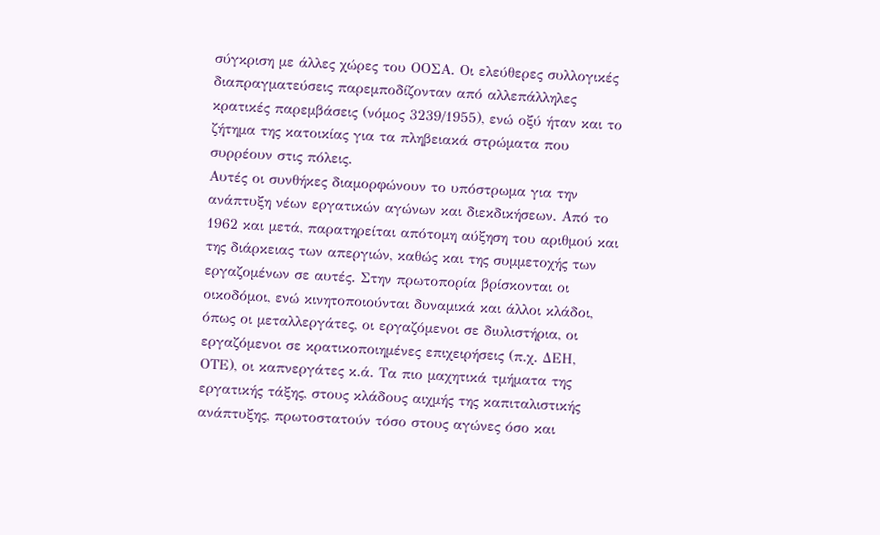σύγκριση με άλλες χώρες του ΟΟΣΑ. Οι ελεύθερες συλλογικές διαπραγματεύσεις παρεμποδίζονταν από αλλεπάλληλες κρατικές παρεμβάσεις (νόμος 3239/1955), ενώ οξύ ήταν και το ζήτημα της κατοικίας για τα πληβειακά στρώματα που συρρέουν στις πόλεις.
Αυτές οι συνθήκες διαμορφώνουν το υπόστρωμα για την ανάπτυξη νέων εργατικών αγώνων και διεκδικήσεων. Από το 1962 και μετά, παρατηρείται απότομη αύξηση του αριθμού και της διάρκειας των απεργιών, καθώς και της συμμετοχής των εργαζομένων σε αυτές. Στην πρωτοπορία βρίσκονται οι οικοδόμοι, ενώ κινητοποιούνται δυναμικά και άλλοι κλάδοι, όπως οι μεταλλεργάτες, οι εργαζόμενοι σε διυλιστήρια, οι εργαζόμενοι σε κρατικοποιημένες επιχειρήσεις (π.χ. ΔΕΗ, ΟΤΕ), οι καπνεργάτες κ.ά. Τα πιο μαχητικά τμήματα της εργατικής τάξης, στους κλάδους αιχμής της καπιταλιστικής ανάπτυξης, πρωτοστατούν τόσο στους αγώνες όσο και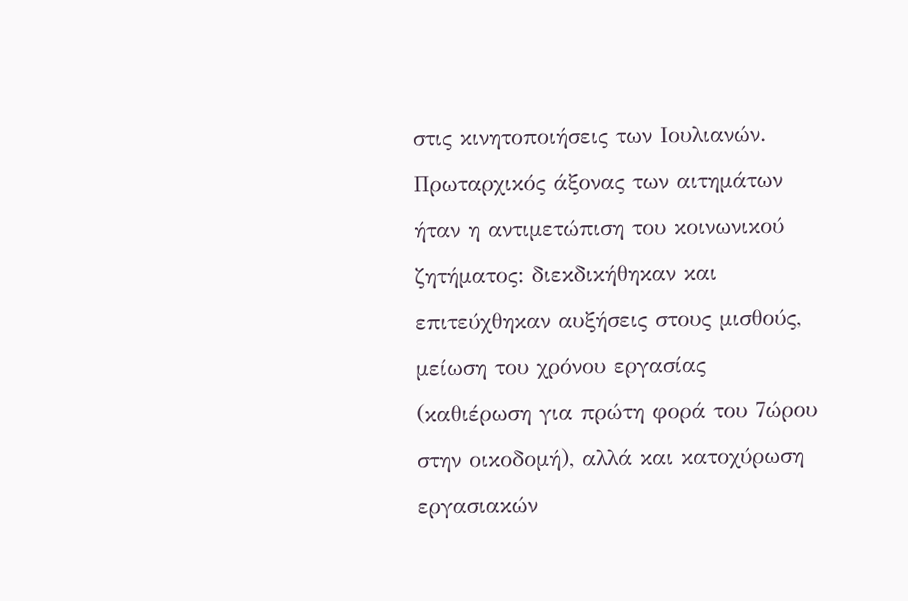στις κινητοποιήσεις των Ιουλιανών.
Πρωταρχικός άξονας των αιτημάτων ήταν η αντιμετώπιση του κοινωνικού ζητήματος: διεκδικήθηκαν και επιτεύχθηκαν αυξήσεις στους μισθούς, μείωση του χρόνου εργασίας (καθιέρωση για πρώτη φορά του 7ώρου στην οικοδομή), αλλά και κατοχύρωση εργασιακών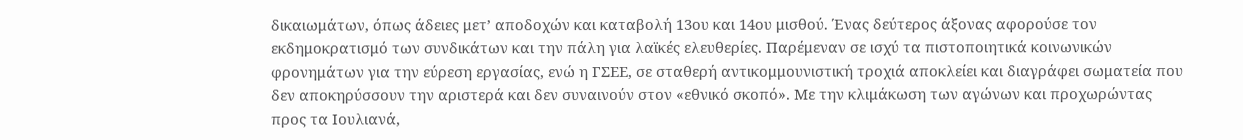δικαιωμάτων, όπως άδειες μετ’ αποδοχών και καταβολή 13ου και 14ου μισθού. Ένας δεύτερος άξονας αφορούσε τον εκδημοκρατισμό των συνδικάτων και την πάλη για λαϊκές ελευθερίες. Παρέμεναν σε ισχύ τα πιστοποιητικά κοινωνικών φρονημάτων για την εύρεση εργασίας, ενώ η ΓΣΕΕ, σε σταθερή αντικομμουνιστική τροχιά αποκλείει και διαγράφει σωματεία που δεν αποκηρύσσουν την αριστερά και δεν συναινούν στον «εθνικό σκοπό». Με την κλιμάκωση των αγώνων και προχωρώντας προς τα Ιουλιανά,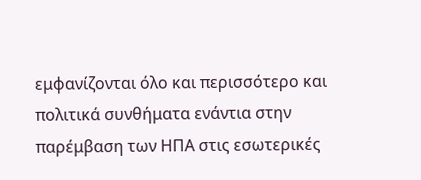εμφανίζονται όλο και περισσότερο και πολιτικά συνθήματα ενάντια στην παρέμβαση των ΗΠΑ στις εσωτερικές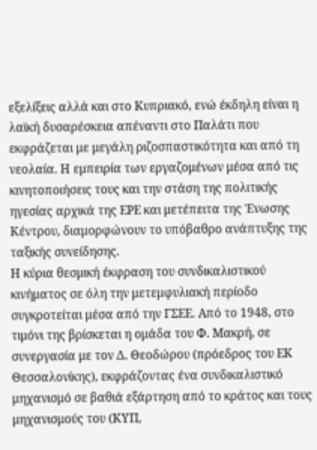εξελίξεις αλλά και στο Κυπριακό, ενώ έκδηλη είναι η λαϊκή δυσαρέσκεια απέναντι στο Παλάτι που εκφράζεται με μεγάλη ριζοσπαστικότητα και από τη νεολαία. Η εμπειρία των εργαζομένων μέσα από τις κινητοποιήσεις τους και την στάση της πολιτικής ηγεσίας αρχικά της ΕΡΕ και μετέπειτα της Ένωσης Κέντρου, διαμορφώνουν το υπόβαθρο ανάπτυξης της ταξικής συνείδησης.
Η κύρια θεσμική έκφραση του συνδικαλιστικού κινήματος σε όλη την μετεμφυλιακή περίοδο συγκροτείται μέσα από την ΓΣΕΕ. Από το 1948, στο τιμόνι της βρίσκεται η ομάδα του Φ. Μακρή, σε συνεργασία με τον Δ. Θεοδώρου (πρόεδρος του ΕΚ Θεσσαλονίκης), εκφράζοντας ένα συνδικαλιστικό μηχανισμό σε βαθιά εξάρτηση από το κράτος και τους μηχανισμούς του (ΚΥΠ,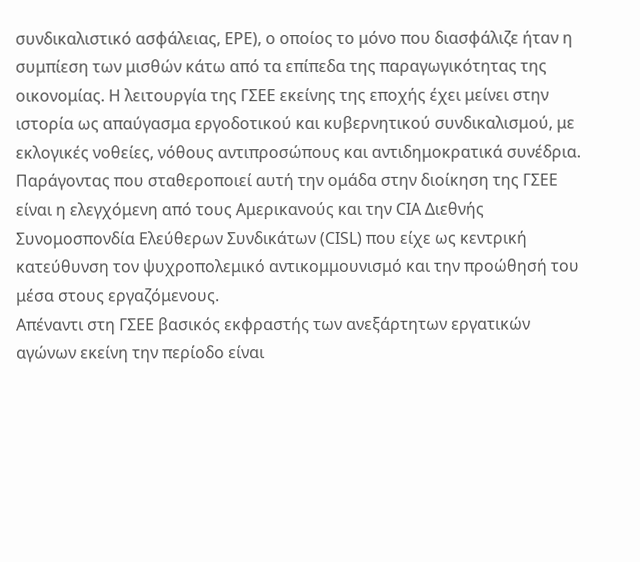συνδικαλιστικό ασφάλειας, ΕΡΕ), ο οποίος το μόνο που διασφάλιζε ήταν η συμπίεση των μισθών κάτω από τα επίπεδα της παραγωγικότητας της οικονομίας. Η λειτουργία της ΓΣΕΕ εκείνης της εποχής έχει μείνει στην ιστορία ως απαύγασμα εργοδοτικού και κυβερνητικού συνδικαλισμού, με εκλογικές νοθείες, νόθους αντιπροσώπους και αντιδημοκρατικά συνέδρια. Παράγοντας που σταθεροποιεί αυτή την ομάδα στην διοίκηση της ΓΣΕΕ είναι η ελεγχόμενη από τους Αμερικανούς και την CIA Διεθνής Συνομοσπονδία Ελεύθερων Συνδικάτων (CISL) που είχε ως κεντρική κατεύθυνση τον ψυχροπολεμικό αντικομμουνισμό και την προώθησή του μέσα στους εργαζόμενους.
Απέναντι στη ΓΣΕΕ βασικός εκφραστής των ανεξάρτητων εργατικών αγώνων εκείνη την περίοδο είναι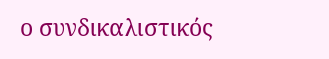ο συνδικαλιστικός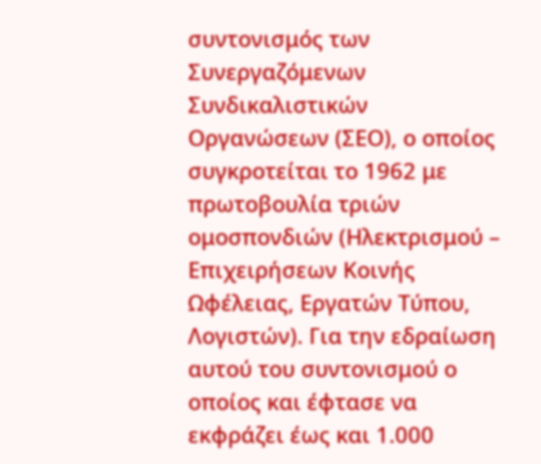συντονισμός των Συνεργαζόμενων Συνδικαλιστικών Οργανώσεων (ΣΕΟ), ο οποίος συγκροτείται το 1962 με πρωτοβουλία τριών ομοσπονδιών (Ηλεκτρισμού – Επιχειρήσεων Κοινής Ωφέλειας, Εργατών Τύπου, Λογιστών). Για την εδραίωση αυτού του συντονισμού ο οποίος και έφτασε να εκφράζει έως και 1.000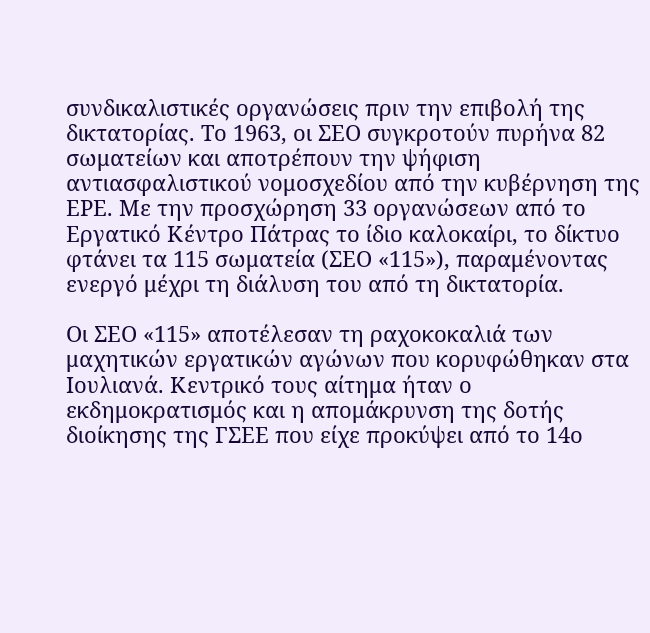συνδικαλιστικές οργανώσεις πριν την επιβολή της δικτατορίας. Το 1963, οι ΣΕΟ συγκροτούν πυρήνα 82 σωματείων και αποτρέπουν την ψήφιση αντιασφαλιστικού νομοσχεδίου από την κυβέρνηση της ΕΡΕ. Με την προσχώρηση 33 οργανώσεων από το Εργατικό Κέντρο Πάτρας το ίδιο καλοκαίρι, το δίκτυο φτάνει τα 115 σωματεία (ΣΕΟ «115»), παραμένοντας ενεργό μέχρι τη διάλυση του από τη δικτατορία.

Οι ΣΕΟ «115» αποτέλεσαν τη ραχοκοκαλιά των μαχητικών εργατικών αγώνων που κορυφώθηκαν στα Ιουλιανά. Κεντρικό τους αίτημα ήταν ο εκδημοκρατισμός και η απομάκρυνση της δοτής διοίκησης της ΓΣΕΕ που είχε προκύψει από το 14ο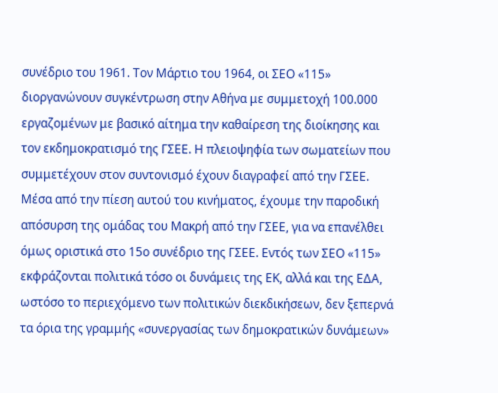συνέδριο του 1961. Τον Μάρτιο του 1964, οι ΣΕΟ «115» διοργανώνουν συγκέντρωση στην Αθήνα με συμμετοχή 100.000 εργαζομένων με βασικό αίτημα την καθαίρεση της διοίκησης και τον εκδημοκρατισμό της ΓΣΕΕ. Η πλειοψηφία των σωματείων που συμμετέχουν στον συντονισμό έχουν διαγραφεί από την ΓΣΕΕ. Μέσα από την πίεση αυτού του κινήματος, έχουμε την παροδική απόσυρση της ομάδας του Μακρή από την ΓΣΕΕ, για να επανέλθει όμως οριστικά στο 15ο συνέδριο της ΓΣΕΕ. Εντός των ΣΕΟ «115» εκφράζονται πολιτικά τόσο οι δυνάμεις της ΕΚ, αλλά και της ΕΔΑ, ωστόσο το περιεχόμενο των πολιτικών διεκδικήσεων, δεν ξεπερνά τα όρια της γραμμής «συνεργασίας των δημοκρατικών δυνάμεων»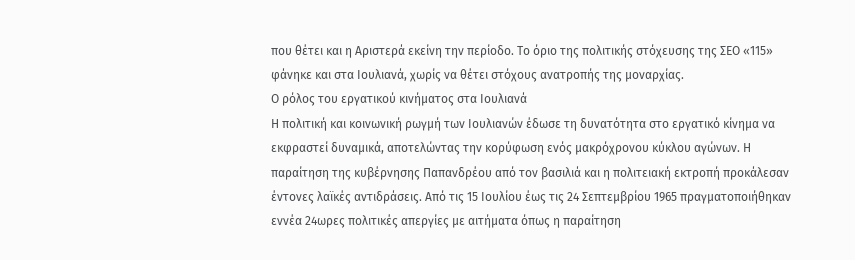που θέτει και η Αριστερά εκείνη την περίοδο. Το όριο της πολιτικής στόχευσης της ΣΕΟ «115» φάνηκε και στα Ιουλιανά, χωρίς να θέτει στόχους ανατροπής της μοναρχίας.
Ο ρόλος του εργατικού κινήματος στα Ιουλιανά
Η πολιτική και κοινωνική ρωγμή των Ιουλιανών έδωσε τη δυνατότητα στο εργατικό κίνημα να εκφραστεί δυναμικά, αποτελώντας την κορύφωση ενός μακρόχρονου κύκλου αγώνων. Η παραίτηση της κυβέρνησης Παπανδρέου από τον βασιλιά και η πολιτειακή εκτροπή προκάλεσαν έντονες λαϊκές αντιδράσεις. Από τις 15 Ιουλίου έως τις 24 Σεπτεμβρίου 1965 πραγματοποιήθηκαν εννέα 24ωρες πολιτικές απεργίες με αιτήματα όπως η παραίτηση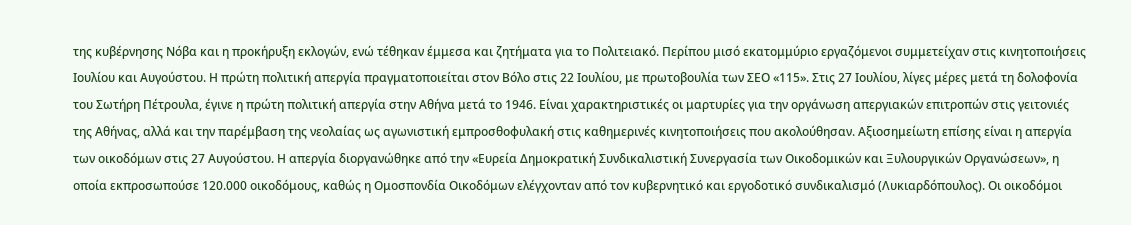της κυβέρνησης Νόβα και η προκήρυξη εκλογών, ενώ τέθηκαν έμμεσα και ζητήματα για το Πολιτειακό. Περίπου μισό εκατομμύριο εργαζόμενοι συμμετείχαν στις κινητοποιήσεις Ιουλίου και Αυγούστου. Η πρώτη πολιτική απεργία πραγματοποιείται στον Βόλο στις 22 Ιουλίου, με πρωτοβουλία των ΣΕΟ «115». Στις 27 Ιουλίου, λίγες μέρες μετά τη δολοφονία του Σωτήρη Πέτρουλα, έγινε η πρώτη πολιτική απεργία στην Αθήνα μετά το 1946. Είναι χαρακτηριστικές οι μαρτυρίες για την οργάνωση απεργιακών επιτροπών στις γειτονιές της Αθήνας, αλλά και την παρέμβαση της νεολαίας ως αγωνιστική εμπροσθοφυλακή στις καθημερινές κινητοποιήσεις που ακολούθησαν. Αξιοσημείωτη επίσης είναι η απεργία των οικοδόμων στις 27 Αυγούστου. Η απεργία διοργανώθηκε από την «Ευρεία Δημοκρατική Συνδικαλιστική Συνεργασία των Οικοδομικών και Ξυλουργικών Οργανώσεων», η οποία εκπροσωπούσε 120.000 οικοδόμους, καθώς η Ομοσπονδία Οικοδόμων ελέγχονταν από τον κυβερνητικό και εργοδοτικό συνδικαλισμό (Λυκιαρδόπουλος). Οι οικοδόμοι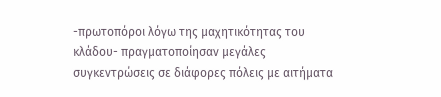-πρωτοπόροι λόγω της μαχητικότητας του κλάδου- πραγματοποίησαν μεγάλες συγκεντρώσεις σε διάφορες πόλεις με αιτήματα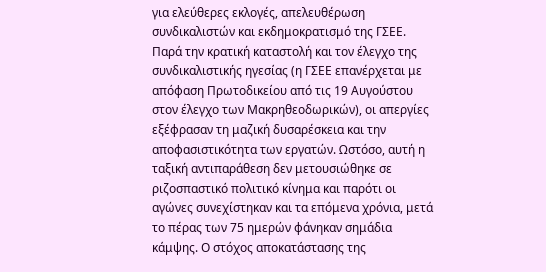για ελεύθερες εκλογές, απελευθέρωση συνδικαλιστών και εκδημοκρατισμό της ΓΣΕΕ.
Παρά την κρατική καταστολή και τον έλεγχο της συνδικαλιστικής ηγεσίας (η ΓΣΕΕ επανέρχεται με απόφαση Πρωτοδικείου από τις 19 Αυγούστου στον έλεγχο των Μακρηθεοδωρικών), οι απεργίες εξέφρασαν τη μαζική δυσαρέσκεια και την αποφασιστικότητα των εργατών. Ωστόσο, αυτή η ταξική αντιπαράθεση δεν μετουσιώθηκε σε ριζοσπαστικό πολιτικό κίνημα και παρότι οι αγώνες συνεχίστηκαν και τα επόμενα χρόνια, μετά το πέρας των 75 ημερών φάνηκαν σημάδια κάμψης. Ο στόχος αποκατάστασης της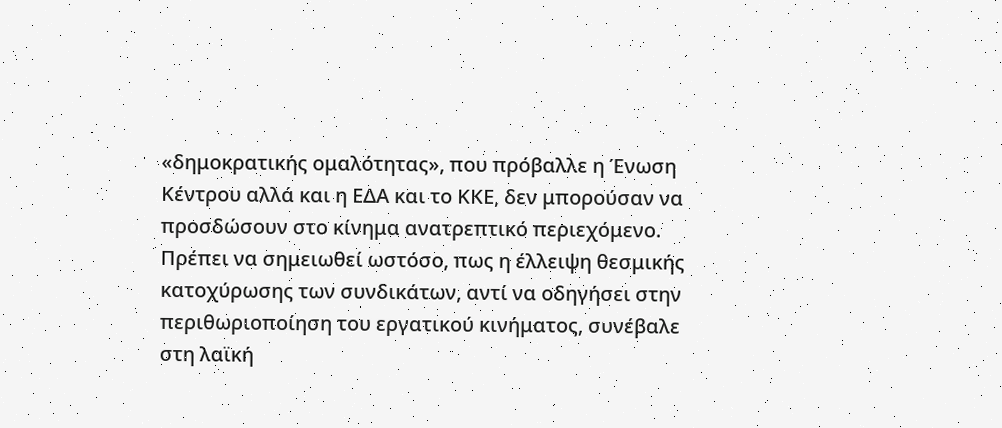«δημοκρατικής ομαλότητας», που πρόβαλλε η Ένωση Κέντρου αλλά και η ΕΔΑ και το ΚΚΕ, δεν μπορούσαν να προσδώσουν στο κίνημα ανατρεπτικό περιεχόμενο.
Πρέπει να σημειωθεί ωστόσο, πως η έλλειψη θεσμικής κατοχύρωσης των συνδικάτων, αντί να οδηγήσει στην περιθωριοποίηση του εργατικού κινήματος, συνέβαλε στη λαϊκή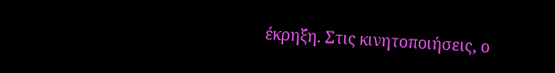έκρηξη. Στις κινητοποιήσεις, ο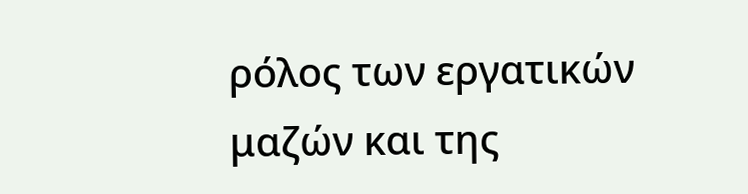ρόλος των εργατικών μαζών και της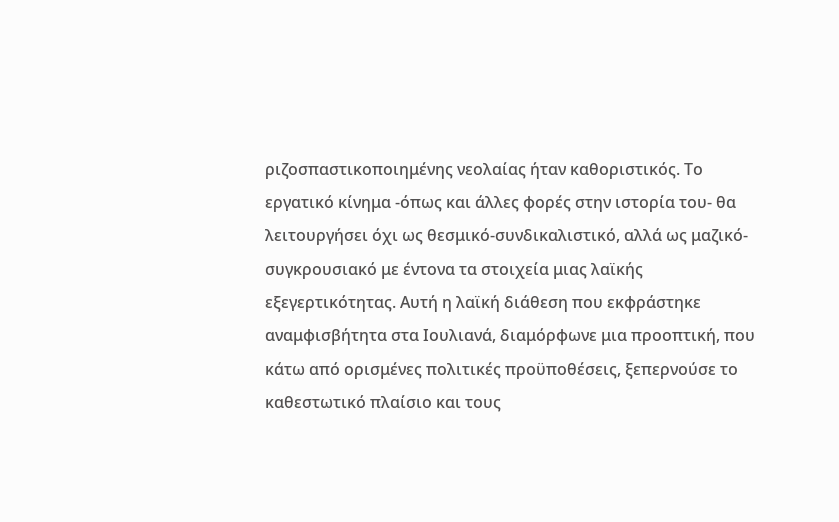ριζοσπαστικοποιημένης νεολαίας ήταν καθοριστικός. Το εργατικό κίνημα -όπως και άλλες φορές στην ιστορία του- θα λειτουργήσει όχι ως θεσμικό-συνδικαλιστικό, αλλά ως μαζικό-συγκρουσιακό με έντονα τα στοιχεία μιας λαϊκής εξεγερτικότητας. Αυτή η λαϊκή διάθεση που εκφράστηκε αναμφισβήτητα στα Ιουλιανά, διαμόρφωνε μια προοπτική, που κάτω από ορισμένες πολιτικές προϋποθέσεις, ξεπερνούσε το καθεστωτικό πλαίσιο και τους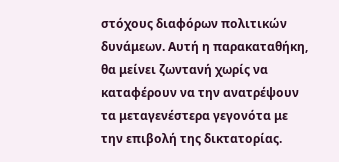στόχους διαφόρων πολιτικών δυνάμεων. Αυτή η παρακαταθήκη, θα μείνει ζωντανή χωρίς να καταφέρουν να την ανατρέψουν τα μεταγενέστερα γεγονότα με την επιβολή της δικτατορίας.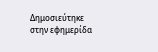Δημοσιεύτηκε στην εφημερίδα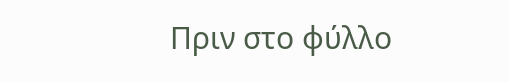Πριν στο φύλλο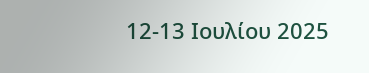12-13 Ιουλίου 2025